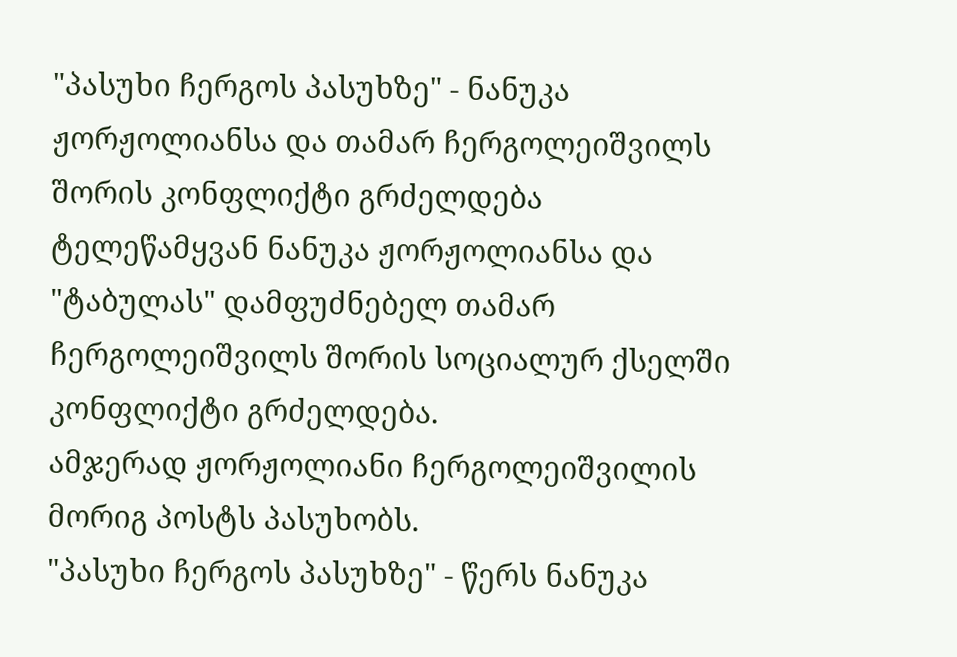"პასუხი ჩერგოს პასუხზე" - ნანუკა ჟორჟოლიანსა და თამარ ჩერგოლეიშვილს შორის კონფლიქტი გრძელდება
ტელეწამყვან ნანუკა ჟორჟოლიანსა და "ტაბულას" დამფუძნებელ თამარ ჩერგოლეიშვილს შორის სოციალურ ქსელში კონფლიქტი გრძელდება.
ამჯერად ჟორჟოლიანი ჩერგოლეიშვილის მორიგ პოსტს პასუხობს.
"პასუხი ჩერგოს პასუხზე" - წერს ნანუკა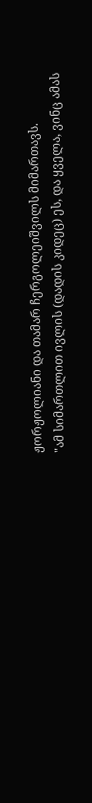ჟორჟოლიანი და თამარ ჩერგოლეიშვილს მიმართავს.
"ამ სიმართლით ივლის (დადის კიდეც) ეს, და ყველა, ვინც ამას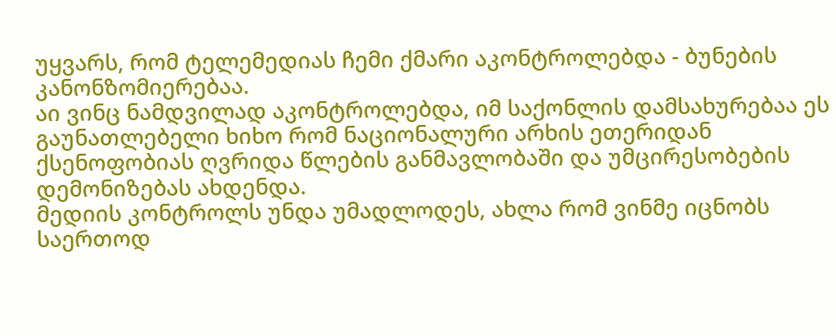უყვარს, რომ ტელემედიას ჩემი ქმარი აკონტროლებდა - ბუნების კანონზომიერებაა.
აი ვინც ნამდვილად აკონტროლებდა, იმ საქონლის დამსახურებაა ეს გაუნათლებელი ხიხო რომ ნაციონალური არხის ეთერიდან ქსენოფობიას ღვრიდა წლების განმავლობაში და უმცირესობების დემონიზებას ახდენდა.
მედიის კონტროლს უნდა უმადლოდეს, ახლა რომ ვინმე იცნობს საერთოდ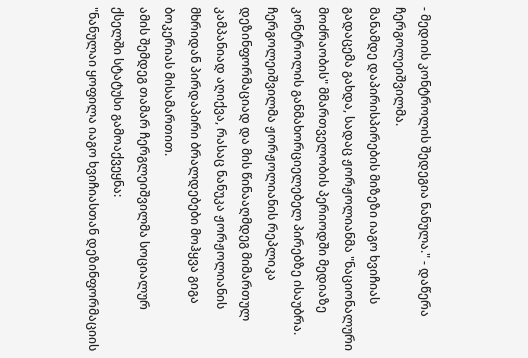- მედიის კონტროლის შედეგია ნანულა." - დაწერა ჩერგოლეიშვილმა.
მანამდე დაპირისპირების მიზეზი იაგო ხვიჩიას გადაცემა გახდა, სადაც ჟორჟოლიანმა "ნაციონალური მოძრაობის" მმართველობის პერიოდში მედიაზე კონტროლის განმახორციელებელ პირებზე ისაუბრა.
ჩერგოლეიშვილმა ჟორჟოლიანის რეპლიკა დეზინფორმაციად და მის წინააღმდეგ მიმართულ კამპანიად აღიქვა, რასაც ნანუკა ჟორჟოლიანის მხრიდან პირდაპირი ბრალდებები მოჰყვა გიგა ბოკერიას მისამართით.
ამის შემდეგ თამარ ჩერგლეიშვილმა სოციალურ ქსელში სტატუსი გამოაქვეყნა:
"ნანულაი ყოფილა იაგო ხვიჩიასთან დეზინფორმაციის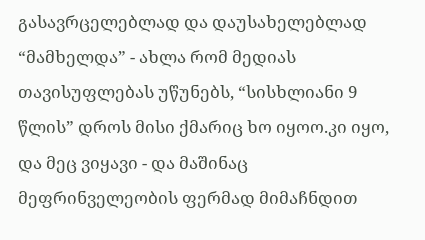გასავრცელებლად და დაუსახელებლად “მამხელდა” - ახლა რომ მედიას თავისუფლებას უწუნებს, “სისხლიანი 9 წლის” დროს მისი ქმარიც ხო იყოო.კი იყო, და მეც ვიყავი - და მაშინაც მეფრინველეობის ფერმად მიმაჩნდით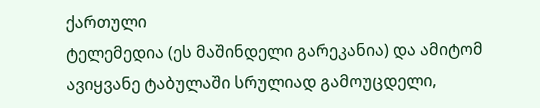ქართული
ტელემედია (ეს მაშინდელი გარეკანია) და ამიტომ ავიყვანე ტაბულაში სრულიად გამოუცდელი,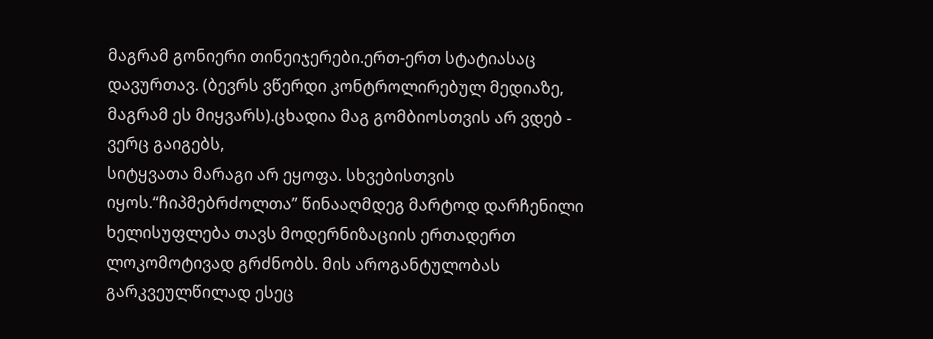მაგრამ გონიერი თინეიჯერები.ერთ-ერთ სტატიასაც დავურთავ. (ბევრს ვწერდი კონტროლირებულ მედიაზე, მაგრამ ეს მიყვარს).ცხადია მაგ გომბიოსთვის არ ვდებ - ვერც გაიგებს,
სიტყვათა მარაგი არ ეყოფა. სხვებისთვის იყოს.“ჩიპმებრძოლთა” წინააღმდეგ მარტოდ დარჩენილი ხელისუფლება თავს მოდერნიზაციის ერთადერთ ლოკომოტივად გრძნობს. მის აროგანტულობას გარკვეულწილად ესეც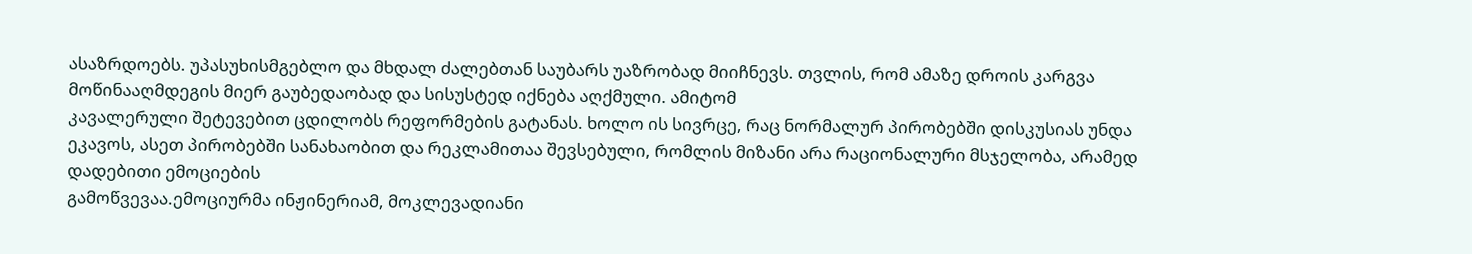ასაზრდოებს. უპასუხისმგებლო და მხდალ ძალებთან საუბარს უაზრობად მიიჩნევს. თვლის, რომ ამაზე დროის კარგვა მოწინააღმდეგის მიერ გაუბედაობად და სისუსტედ იქნება აღქმული. ამიტომ
კავალერული შეტევებით ცდილობს რეფორმების გატანას. ხოლო ის სივრცე, რაც ნორმალურ პირობებში დისკუსიას უნდა ეკავოს, ასეთ პირობებში სანახაობით და რეკლამითაა შევსებული, რომლის მიზანი არა რაციონალური მსჯელობა, არამედ დადებითი ემოციების
გამოწვევაა.ემოციურმა ინჟინერიამ, მოკლევადიანი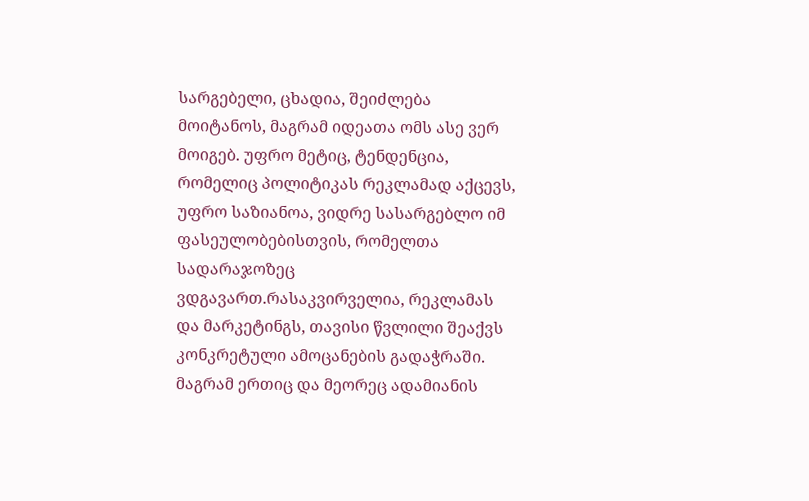სარგებელი, ცხადია, შეიძლება მოიტანოს, მაგრამ იდეათა ომს ასე ვერ მოიგებ. უფრო მეტიც, ტენდენცია, რომელიც პოლიტიკას რეკლამად აქცევს, უფრო საზიანოა, ვიდრე სასარგებლო იმ ფასეულობებისთვის, რომელთა
სადარაჯოზეც ვდგავართ.რასაკვირველია, რეკლამას და მარკეტინგს, თავისი წვლილი შეაქვს კონკრეტული ამოცანების გადაჭრაში. მაგრამ ერთიც და მეორეც ადამიანის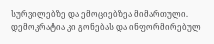სურვილებზე და ემოციებზეა მიმართული. დემოკრატია კი გონებას და ინფორმირებულ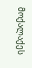მოქალაქეს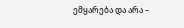ემყარება და არა –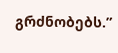გრძნობებს.”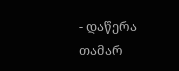- დაწერა თამარ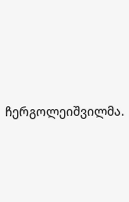ჩერგოლეიშვილმა.